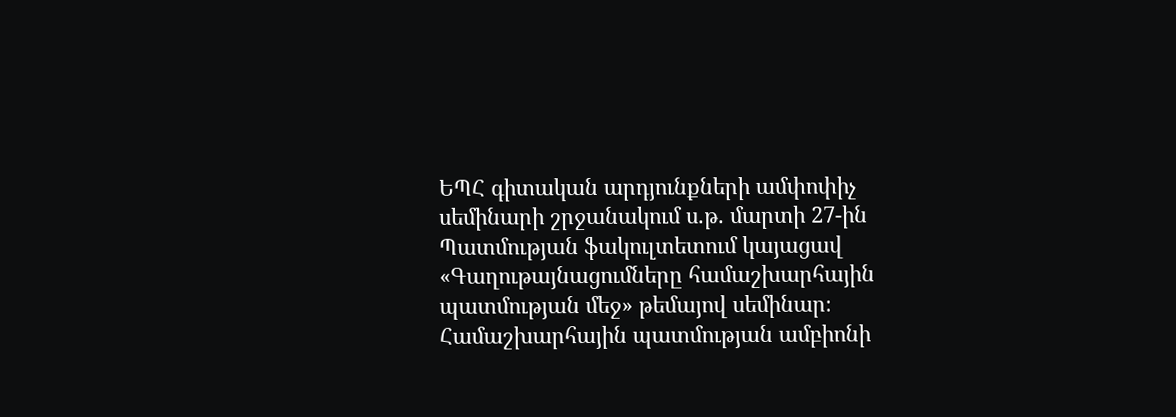ԵՊՀ գիտական արդյունքների ամփոփիչ սեմինարի շրջանակում ս.թ. մարտի 27-ին Պատմության ֆակուլտետում կայացավ «Գաղութայնացումները համաշխարհային պատմության մեջ» թեմայով սեմինար։ Համաշխարհային պատմության ամբիոնի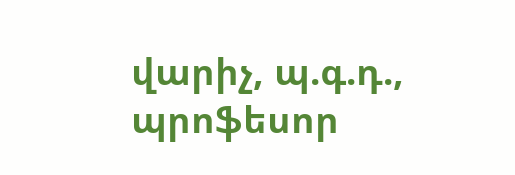վարիչ, պ.գ.դ., պրոֆեսոր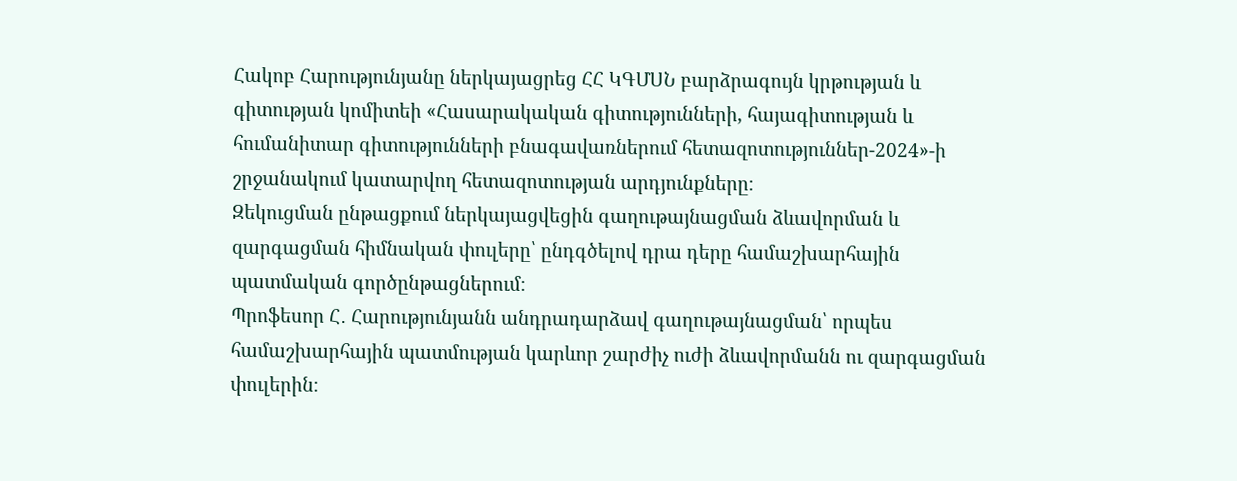Հակոբ Հարությունյանը ներկայացրեց ՀՀ ԿԳՄՍՆ բարձրագույն կրթության և գիտության կոմիտեի «Հասարակական գիտությունների, հայագիտության և հումանիտար գիտությունների բնագավառներում հետազոտություններ-2024»-ի շրջանակում կատարվող հետազոտության արդյունքները։
Զեկուցման ընթացքում ներկայացվեցին գաղութայնացման ձևավորման և զարգացման հիմնական փուլերը՝ ընդգծելով դրա դերը համաշխարհային պատմական գործընթացներում։
Պրոֆեսոր Հ․ Հարությունյանն անդրադարձավ գաղութայնացման՝ որպես համաշխարհային պատմության կարևոր շարժիչ ուժի ձևավորմանն ու զարգացման փուլերին։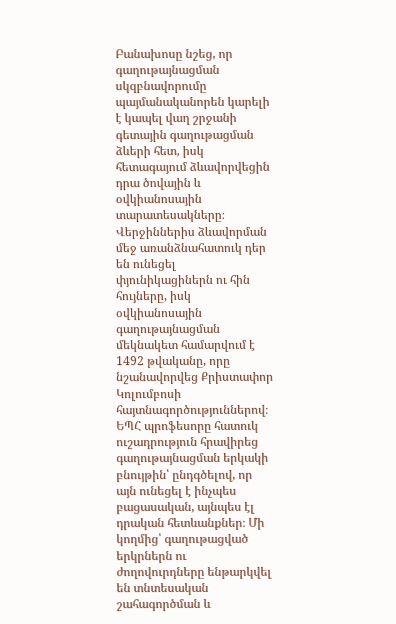Բանախոսը նշեց, որ գաղութայնացման սկզբնավորումը պայմանականորեն կարելի է կապել վաղ շրջանի գետային գաղութացման ձևերի հետ, իսկ հետագայում ձևավորվեցին դրա ծովային և օվկիանոսային տարատեսակները։ Վերջիններիս ձևավորման մեջ առանձնահատուկ դեր են ունեցել փյունիկացիներն ու հին հույները, իսկ օվկիանոսային գաղութայնացման մեկնակետ համարվում է 1492 թվականը, որը նշանավորվեց Քրիստափոր Կոլումբոսի հայտնագործություններով։
ԵՊՀ պրոֆեսորը հատուկ ուշադրություն հրավիրեց գաղութայնացման երկակի բնույթին՝ ընդգծելով, որ այն ունեցել է ինչպես բացասական, այնպես էլ դրական հետևանքներ։ Մի կողմից՝ գաղութացված երկրներն ու ժողովուրդները ենթարկվել են տնտեսական շահագործման և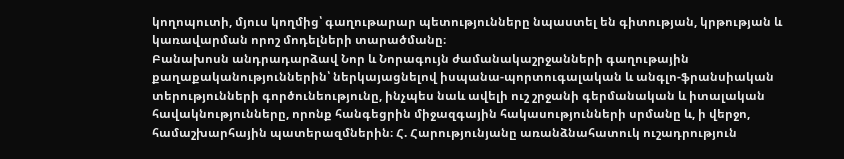կողոպուտի, մյուս կողմից՝ գաղութարար պետությունները նպաստել են գիտության, կրթության և կառավարման որոշ մոդելների տարածմանը։
Բանախոսն անդրադարձավ Նոր և Նորագույն ժամանակաշրջանների գաղութային քաղաքականություններին՝ ներկայացնելով իսպանա-պորտուգալական և անգլո-ֆրանսիական տերությունների գործունեությունը, ինչպես նաև ավելի ուշ շրջանի գերմանական և իտալական հավակնությունները, որոնք հանգեցրին միջազգային հակասությունների սրմանը և, ի վերջո, համաշխարհային պատերազմներին։ Հ. Հարությունյանը առանձնահատուկ ուշադրություն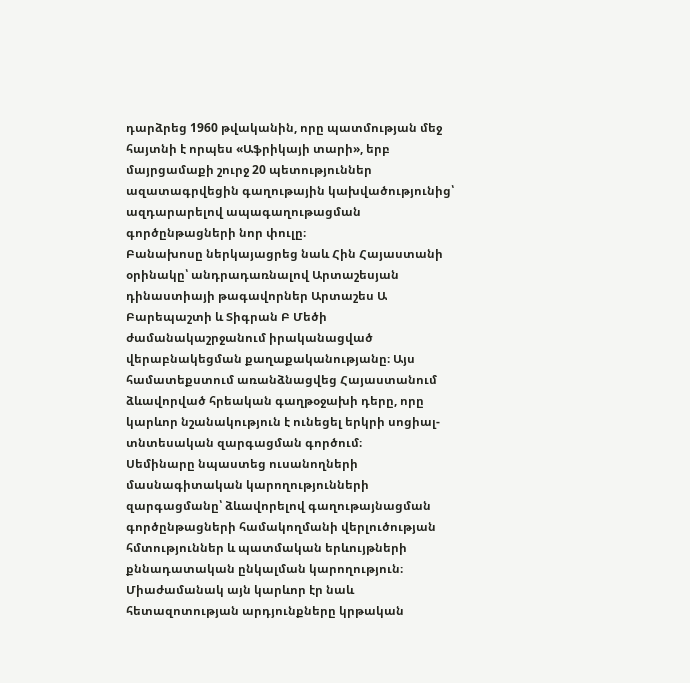դարձրեց 1960 թվականին, որը պատմության մեջ հայտնի է որպես «Աֆրիկայի տարի», երբ մայրցամաքի շուրջ 20 պետություններ ազատագրվեցին գաղութային կախվածությունից՝ ազդարարելով ապագաղութացման գործընթացների նոր փուլը։
Բանախոսը ներկայացրեց նաև Հին Հայաստանի օրինակը՝ անդրադառնալով Արտաշեսյան դինաստիայի թագավորներ Արտաշես Ա Բարեպաշտի և Տիգրան Բ Մեծի ժամանակաշրջանում իրականացված վերաբնակեցման քաղաքականությանը։ Այս համատեքստում առանձնացվեց Հայաստանում ձևավորված հրեական գաղթօջախի դերը, որը կարևոր նշանակություն է ունեցել երկրի սոցիալ-տնտեսական զարգացման գործում։
Սեմինարը նպաստեց ուսանողների մասնագիտական կարողությունների զարգացմանը՝ ձևավորելով գաղութայնացման գործընթացների համակողմանի վերլուծության հմտություններ և պատմական երևույթների քննադատական ընկալման կարողություն։ Միաժամանակ այն կարևոր էր նաև հետազոտության արդյունքները կրթական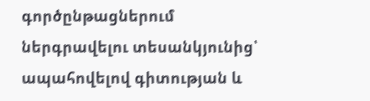գործընթացներում ներգրավելու տեսանկյունից՝ ապահովելով գիտության և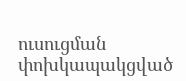ուսուցման փոխկապակցված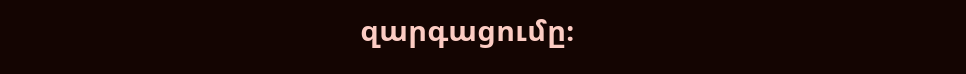զարգացումը։